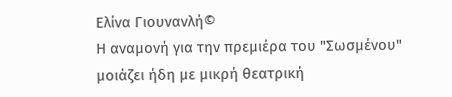Ελίνα Γιουνανλή©
Η αναμονή για την πρεμιέρα του "Σωσμένου" μοιάζει ήδη με μικρή θεατρική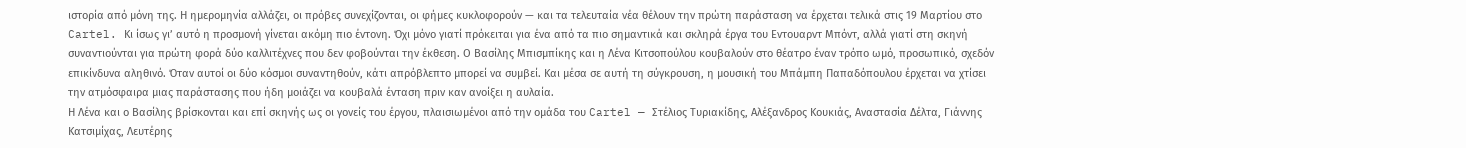ιστορία από μόνη της. Η ημερομηνία αλλάζει, οι πρόβες συνεχίζονται, οι φήμες κυκλοφορούν — και τα τελευταία νέα θέλουν την πρώτη παράσταση να έρχεται τελικά στις 19 Μαρτίου στο Cartel. Κι ίσως γι’ αυτό η προσμονή γίνεται ακόμη πιο έντονη. Όχι μόνο γιατί πρόκειται για ένα από τα πιο σημαντικά και σκληρά έργα του Εντουαρντ Μπόντ, αλλά γιατί στη σκηνή συναντιούνται για πρώτη φορά δύο καλλιτέχνες που δεν φοβούνται την έκθεση. Ο Βασίλης Μπισμπίκης και η Λένα Κιτσοπούλου κουβαλούν στο θέατρο έναν τρόπο ωμό, προσωπικό, σχεδόν επικίνδυνα αληθινό. Όταν αυτοί οι δύο κόσμοι συναντηθούν, κάτι απρόβλεπτο μπορεί να συμβεί. Και μέσα σε αυτή τη σύγκρουση, η μουσική του Μπάμπη Παπαδόπουλου έρχεται να χτίσει την ατμόσφαιρα μιας παράστασης που ήδη μοιάζει να κουβαλά ένταση πριν καν ανοίξει η αυλαία.
Η Λένα και ο Βασίλης βρίσκονται και επί σκηνής ως οι γονείς του έργου, πλαισιωμένοι από την ομάδα του Cartel — Στέλιος Τυριακίδης, Αλέξανδρος Κουκιάς, Αναστασία Δέλτα, Γιάννης Κατσιμίχας, Λευτέρης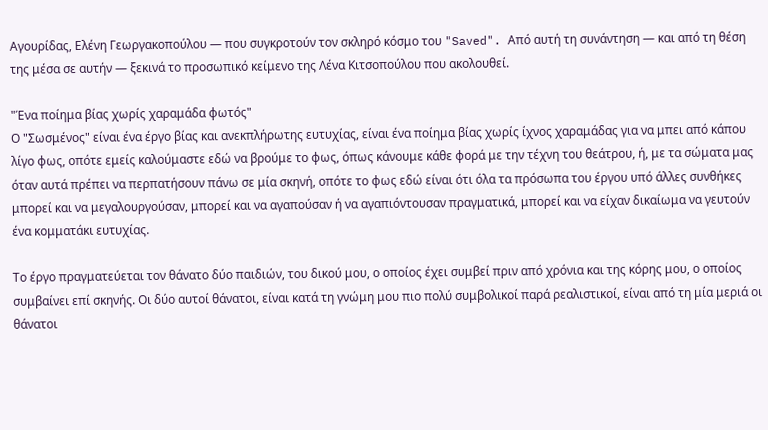Αγουρίδας, Ελένη Γεωργακοπούλου — που συγκροτούν τον σκληρό κόσμο του "Saved". Από αυτή τη συνάντηση — και από τη θέση της μέσα σε αυτήν — ξεκινά το προσωπικό κείμενο της Λένα Κιτσοπούλου που ακολουθεί.

"Ένα ποίημα βίας χωρίς χαραμάδα φωτός"
Ο "Σωσμένος" είναι ένα έργο βίας και ανεκπλήρωτης ευτυχίας, είναι ένα ποίημα βίας χωρίς ίχνος χαραμάδας για να μπει από κάπου λίγο φως, οπότε εμείς καλούμαστε εδώ να βρούμε το φως, όπως κάνουμε κάθε φορά με την τέχνη του θεάτρου, ή, με τα σώματα μας όταν αυτά πρέπει να περπατήσουν πάνω σε μία σκηνή, οπότε το φως εδώ είναι ότι όλα τα πρόσωπα του έργου υπό άλλες συνθήκες μπορεί και να μεγαλουργούσαν, μπορεί και να αγαπούσαν ή να αγαπιόντουσαν πραγματικά, μπορεί και να είχαν δικαίωμα να γευτούν ένα κομματάκι ευτυχίας.

Το έργο πραγματεύεται τον θάνατο δύο παιδιών, του δικού μου, ο οποίος έχει συμβεί πριν από χρόνια και της κόρης μου, ο οποίος συμβαίνει επί σκηνής. Οι δύο αυτοί θάνατοι, είναι κατά τη γνώμη μου πιο πολύ συμβολικοί παρά ρεαλιστικοί, είναι από τη μία μεριά οι θάνατοι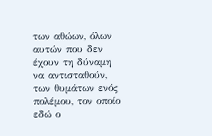των αθώων, όλων αυτών που δεν έχουν τη δύναμη να αντισταθούν, των θυμάτων ενός πολέμου, τον οποίο εδώ ο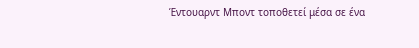Έντουαρντ Μποντ τοποθετεί μέσα σε ένα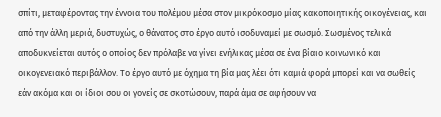σπίτι, μεταφέροντας την έννοια του πολέμου μέσα στον μικρόκοσμο μίας κακοποιητικής οικογένειας, και από την άλλη μεριά, δυστυχώς, ο θάνατος στο έργο αυτό ισοδυναμεί με σωσμό. Σωσμένος τελικά αποδυκνείεται αυτός ο οποίος δεν πρόλαβε να γίνει ενήλικας μέσα σε ένα βίαιο κοινωνικό και οικογενειακό περιβάλλον. Το έργο αυτό με όχημα τη βία μας λέει ότι καμιά φορά μπορεί και να σωθείς εάν ακόμα και οι ίδιοι σου οι γονείς σε σκοτώσουν, παρά άμα σε αφήσουν να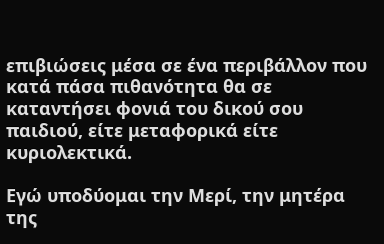επιβιώσεις μέσα σε ένα περιβάλλον που κατά πάσα πιθανότητα θα σε καταντήσει φονιά του δικού σου παιδιού, είτε μεταφορικά είτε κυριολεκτικά.

Εγώ υποδύομαι την Μερί, την μητέρα της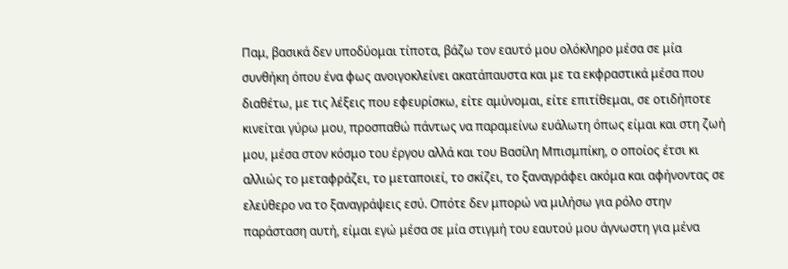Παμ, βασικά δεν υποδύομαι τίποτα, βάζω τον εαυτό μου ολόκληρο μέσα σε μία συνθήκη όπου ένα φως ανοιγοκλείνει ακατάπαυστα και με τα εκφραστικά μέσα που διαθέτω, με τις λέξεις που εφευρίσκω, είτε αμύνομαι, είτε επιτίθεμαι, σε οτιδήποτε κινείται γύρω μου, προσπαθώ πάντως να παραμείνω ευάλωτη όπως είμαι και στη ζωή μου, μέσα στον κόσμο του έργου αλλά και του Βασίλη Μπισμπίκη, ο οποίος έτσι κι αλλιώς το μεταφράζει, το μεταποιεί, το σκίζει, το ξαναγράφει ακόμα και αφήνοντας σε ελεύθερο να το ξαναγράψεις εσύ. Οπότε δεν μπορώ να μιλήσω για ρόλο στην παράσταση αυτή, είμαι εγώ μέσα σε μία στιγμή του εαυτού μου άγνωστη για μένα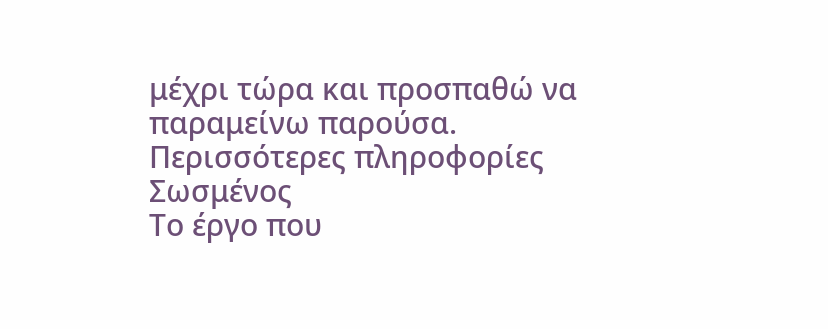μέχρι τώρα και προσπαθώ να παραμείνω παρούσα.
Περισσότερες πληροφορίες
Σωσμένος
Το έργο που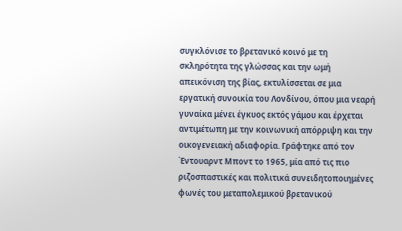συγκλόνισε το βρετανικό κοινό με τη σκληρότητα της γλώσσας και την ωμή απεικόνιση της βίας, εκτυλίσσεται σε μια εργατική συνοικία του Λονδίνου, όπου μια νεαρή γυναίκα μένει έγκυος εκτός γάμου και έρχεται αντιμέτωπη με την κοινωνική απόρριψη και την οικογενειακή αδιαφορία. Γράφτηκε από τον Έντουαρντ Μποντ το 1965, μία από τις πιο ριζοσπαστικές και πολιτικά συνειδητοποιημένες φωνές του μεταπολεμικού βρετανικού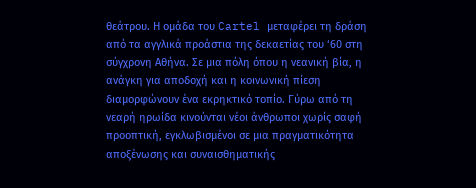θεάτρου. Η ομάδα του Cartel μεταφέρει τη δράση από τα αγγλικά προάστια της δεκαετίας του ‘60 στη σύγχρονη Αθήνα. Σε μια πόλη όπου η νεανική βία, η ανάγκη για αποδοχή και η κοινωνική πίεση διαμορφώνουν ένα εκρηκτικό τοπίο. Γύρω από τη νεαρή ηρωίδα κινούνται νέοι άνθρωποι χωρίς σαφή προοπτική, εγκλωβισμένοι σε μια πραγματικότητα αποξένωσης και συναισθηματικής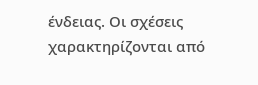ένδειας. Οι σχέσεις χαρακτηρίζονται από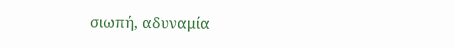σιωπή, αδυναμία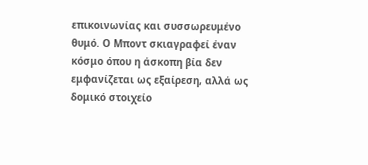επικοινωνίας και συσσωρευμένο θυμό. Ο Μποντ σκιαγραφεί έναν κόσμο όπου η άσκοπη βία δεν εμφανίζεται ως εξαίρεση, αλλά ως δομικό στοιχείο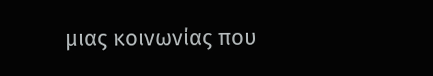μιας κοινωνίας που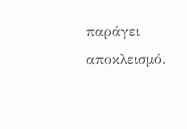παράγει αποκλεισμό.